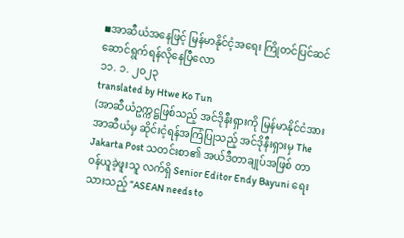◾အာဆီယံအနေဖြင့် မြန်မာနိုင်ငံ့အရေး ကြိုတင်ပြင်ဆင်ဆောင်ရွက်ရန်လိုနေပြီလော
၁၁. ၁. ၂၀၂၃
translated by Htwe Ko Tun
(အာဆီယံဥက္ကဋ္ဌဖြစ်သည့် အင်ဒိုနီးရှားကို မြန်မာနိုင်ငံအား အာဆီယံမှ ဆိုင်းငံ့ရန်အကြံပြုသည့် အင်ဒိုနီးရှားမှ The Jakarta Post သတင်းစာ၏ အယ်ဒီတာချုပ်အဖြစ် တာဝန်ယူခဲ့ဖူးသူ လက်ရှိ Senior Editor Endy Bayuni ရေးသားသည့် ”ASEAN needs to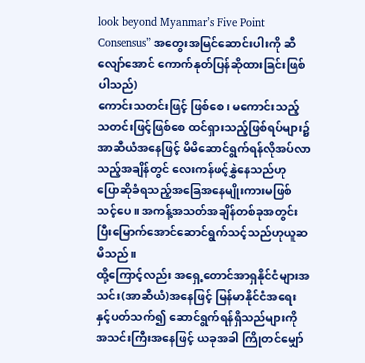look beyond Myanmar’s Five Point Consensus” အတွေးအမြင်ဆောင်းပါးကို ဆီလျော်အောင် ကောက်နုတ်ပြန်ဆိုထားခြင်းဖြစ်ပါသည်)
ကောင်းသတင်းဖြင့် ဖြစ်စေ၊ မကောင်းသည့်သတင်းဖြင့်ဖြစ်စေ ထင်ရှားသည့်ဖြစ်ရပ်များ၌ အာဆီယံအနေဖြင့် မိမိဆောင်ရွက်ရန်လိုအပ်လာသည့်အချိန်တွင် လေးကန်ဖင့်နွှဲနေသည်ဟု ပြောဆိုခံရသည့်အခြေအနေမျိုးကားမဖြစ်သင့်ပေ။ အကန့်အသတ်အချိန်တစ်ခုအတွင်း ပြီးမြောက်အောင်ဆောင်ရွက်သင့်သည်ဟုယူဆမိသည်။
ထို့ကြောင့်လည်း အရှေ့တောင်အာရှနိုင်ငံများအသင်း(အာဆီယံ)အနေဖြင့် မြန်မာနိုင်ငံအရေးနှင့်ပတ်သက်၍ ဆောင်ရွက်ရန်ရှိသည်များကို အသင်းကြီးအနေဖြင့် ယခုအခါ ကြိုတင်မျှော်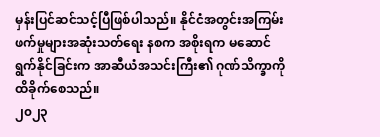မှန်းပြင်ဆင်သင့်ပြီဖြစ်ပါသည်။ နိုင်ငံအတွင်းအကြမ်းဖက်မှုများအဆုံးသတ်ရေး နစက အစိုးရက မဆောင်ရွက်နိုင်ခြင်းက အာဆီယံအသင်းကြီး၏ ဂုဏ်သိက္ခာကိုထိခိုက်စေသည်။
၂၀၂၃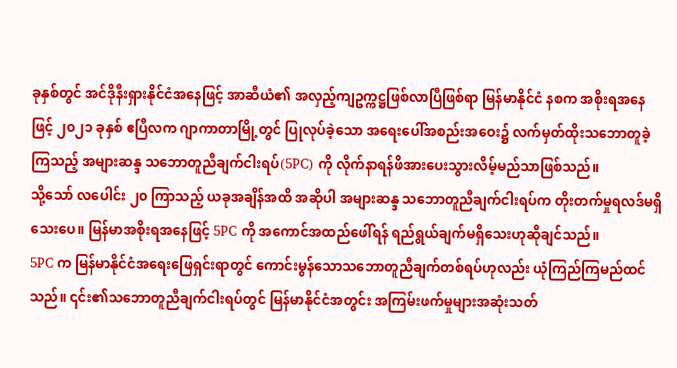ခုနှစ်တွင် အင်ဒိုနီးရှားနိုင်ငံအနေဖြင့် အာဆီယံ၏ အလှည့်ကျဥက္ကဋ္ဌဖြစ်လာပြီဖြစ်ရာ မြန်မာနိုင်ငံ နစက အစိုးရအနေဖြင့် ၂၀၂၁ ခုနှစ် ဧပြီလက ဂျာကာတာမြို့တွင် ပြုလုပ်ခဲ့သော အရေးပေါ်အစည်းအဝေး၌ လက်မှတ်ထိုးသဘောတူခဲ့ကြသည့် အများဆန္ဒ သဘောတူညီချက်ငါးရပ်(5PC) ကို လိုက်နာရန်ဖိအားပေးသွားလိမ့်မည်သာဖြစ်သည်။
သို့သော် လပေါင်း ၂၀ ကြာသည့် ယခုအချိန်အထိ အဆိုပါ အများဆန္ဒ သဘောတူညီချက်ငါးရပ်က တိုးတက်မှုရလဒ်မရှိသေးပေ။ မြန်မာအစိုးရအနေဖြင့် 5PC ကို အကောင်အထည်ဖေါ်ရန် ရည်ရွယ်ချက်မရှိသေးဟုဆိုချင်သည်။
5PC က မြန်မာနိုင်ငံအရေးဖြေရှင်းရာတွင် ကောင်းမွန်သောသဘောတူညီချက်တစ်ရပ်ဟုလည်း ယုံကြည်ကြမည်ထင်သည်။ ၎င်း၏သဘောတူညီချက်ငါးရပ်တွင် မြန်မာနိုင်ငံအတွင်း အကြမ်းဖက်မှုများအဆုံးသတ်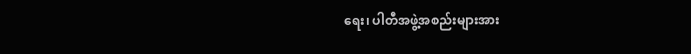ရေး၊ ပါတီအဖွဲ့အစည်းများအား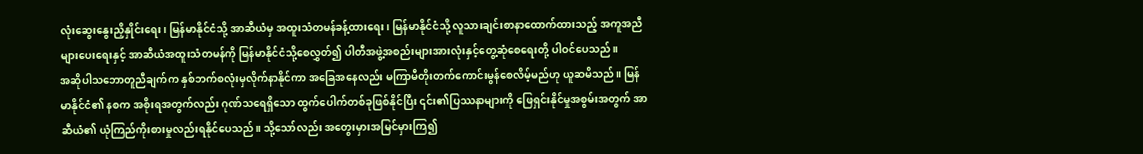လုံးဆွေးနွေးညှိနှိုင်းရေး၊ မြန်မာနိုင်ငံသို့ အာဆီယံမှ အထူးသံတမန်ခန့်ထားရေး၊ မြန်မာနိုင်ငံသို့ လူသားချင်းစာနာထောက်ထားသည့် အကူအညီများပေးရေးနှင့် အာဆီယံအထူးသံတမန်ကို မြန်မာနိုင်ငံသို့စေလွှတ်၍ ပါတီအဖွဲ့အစည်းများအားလုံးနှင့်တွေ့ဆုံစေရေးတို့ ပါဝင်ပေသည်။
အဆိုပါသဘောတူညီချက်က နှစ်ဘက်စလုံးမှလိုက်နာနိုင်ကာ အခြေအနေလည်း မကြာမီတိုးတက်ကောင်းမွန်စေလိမ့်မည်ဟု ယူဆမိသည်။ မြန်မာနိုင်ငံ၏ နစက အစိုးရအတွက်လည်း ဂုဏ်သရေရှိသော ထွက်ပေါက်တစ်ခုဖြစ်နိုင်ပြီး ၎င်း၏ပြဿနာများကို ဖြေရှင်းနိုင်မှုအစွမ်းအတွက် အာဆီယံ၏ ယုံကြည်ကိုးစားမှုလည်းရနိုင်ပေသည်။ သို့သော်လည်း အတွေးမှားအမြင်မှားကြ၍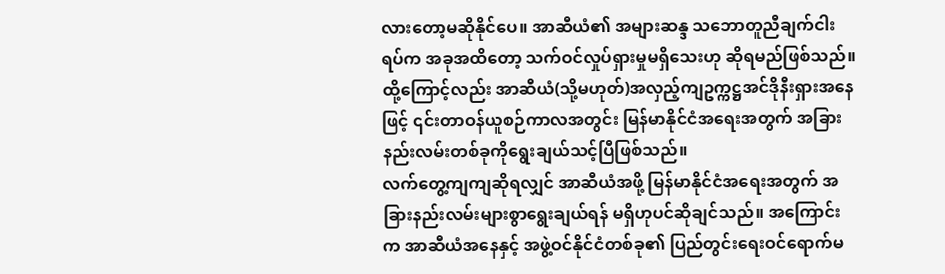လားတော့မဆိုနိုင်ပေ။ အာဆီယံ၏ အများဆန္ဒ သဘောတူညီချက်ငါးရပ်က အခုအထိတော့ သက်ဝင်လှုပ်ရှားမှုမရှိသေးဟု ဆိုရမည်ဖြစ်သည်။ ထို့ကြောင့်လည်း အာဆီယံ(သို့မဟုတ်)အလှည့်ကျဥက္ကဋ္ဌအင်ဒိုနီးရှားအနေဖြင့် ၎င်းတာဝန်ယူစဉ်ကာလအတွင်း မြန်မာနိုင်ငံအရေးအတွက် အခြားနည်းလမ်းတစ်ခုကိုရွေးချယ်သင့်ပြီဖြစ်သည်။
လက်တွေ့ကျကျဆိုရလျှင် အာဆီယံအဖို့ မြန်မာနိုင်ငံအရေးအတွက် အခြားနည်းလမ်းများစွာရွေးချယ်ရန် မရှိဟုပင်ဆိုချင်သည်။ အကြောင်းက အာဆီယံအနေနှင့် အဖွဲ့ဝင်နိုင်ငံတစ်ခု၏ ပြည်တွင်းရေးဝင်ရောက်မ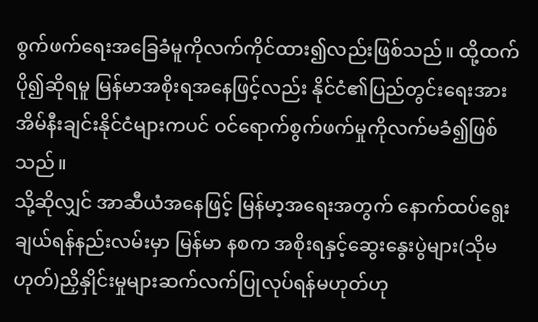စွက်ဖက်ရေးအခြေခံမူကိုလက်ကိုင်ထား၍လည်းဖြစ်သည်။ ထို့ထက်ပို၍ဆိုရမူ မြန်မာအစိုးရအနေဖြင့်လည်း နိုင်ငံ၏ပြည်တွင်းရေးအား အိမ်နီးချင်းနိုင်ငံများကပင် ဝင်ရောက်စွက်ဖက်မှုကိုလက်မခံ၍ဖြစ်သည်။
သို့ဆိုလျှင် အာဆီယံအနေဖြင့် မြန်မာ့အရေးအတွက် နောက်ထပ်ရွေးချယ်ရန်နည်းလမ်းမှာ မြန်မာ နစက အစိုးရနှင့်ဆွေးနွေးပွဲများ(သိုမဟုတ်)ညှိနှိုင်းမှုများဆက်လက်ပြုလုပ်ရန်မဟုတ်ဟု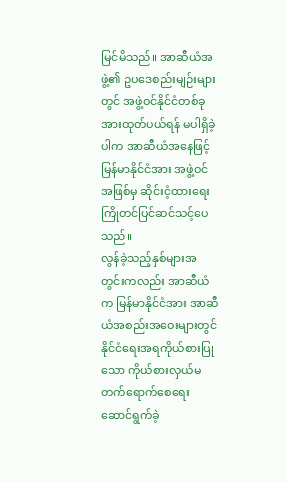မြင်မိသည်။ အာဆီယံအဖွဲ့၏ ဥပဒေစည်းမျဉ်းများတွင် အဖွဲ့ဝင်နိုင်ငံတစ်ခုအားထုတ်ပယ်ရန် မပါရှိခဲ့ပါက အာဆီယံအနေဖြင့် မြန်မာနိုင်ငံအား အဖွဲ့ဝင်အဖြစ်မှ ဆိုင်းငံ့ထားရေး ကြိုတင်ပြင်ဆင်သင့်ပေသည်။
လွန်ခဲ့သည့်နှစ်များအတွင်းကလည်း အာဆီယံက မြန်မာနိုင်ငံအား အာဆီယံအစည်းအဝေးများတွင် နိုင်ငံရေးအရကိုယ်စားပြုသော ကိုယ်စားလှယ်မတက်ရောက်စေရေး ဆောင်ရွက်ခဲ့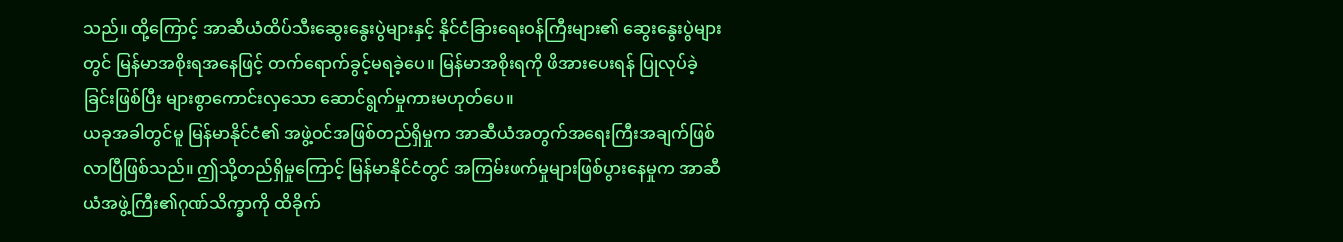သည်။ ထို့ကြောင့် အာဆီယံထိပ်သီးဆွေးနွေးပွဲများနှင့် နိုင်ငံခြားရေးဝန်ကြီးများ၏ ဆွေးနွေးပွဲများတွင် မြန်မာအစိုးရအနေဖြင့် တက်ရောက်ခွင့်မရခဲ့ပေ။ မြန်မာအစိုးရကို ဖိအားပေးရန် ပြုလုပ်ခဲ့ခြင်းဖြစ်ပြီး များစွာကောင်းလှသော ဆောင်ရွက်မှုကားမဟုတ်ပေ။
ယခုအခါတွင်မူ မြန်မာနိုင်ငံ၏ အဖွဲ့ဝင်အဖြစ်တည်ရှိမှုက အာဆီယံအတွက်အရေးကြီးအချက်ဖြစ်လာပြီဖြစ်သည်။ ဤသို့တည်ရှိမှုကြောင့် မြန်မာနိုင်ငံတွင် အကြမ်းဖက်မှုများဖြစ်ပွားနေမှုက အာဆီယံအဖွဲ့ကြီး၏ဂုဏ်သိက္ခာကို ထိခိုက်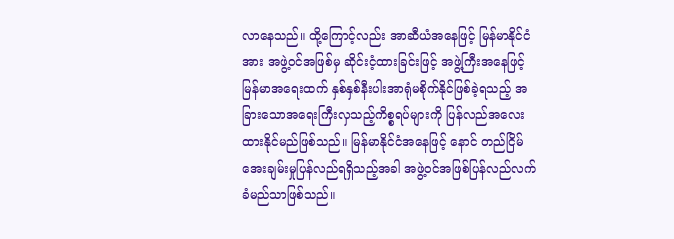လာနေသည်။ ထို့ကြောင့်လည်း အာဆီယံအနေဖြင့် မြန်မာနိုင်ငံအား အဖွဲ့ဝင်အဖြစ်မှ ဆိုင်းငံ့ထားခြင်းဖြင့် အဖွဲ့ကြီးအနေဖြင့် မြန်မာအရေးထက် နှစ်နှစ်နီးပါးအာရုံမစိုက်နိုင်ဖြစ်ခဲ့ရသည့် အခြားသောအရေးကြီးလှသည့်ကိစ္စရပ်များကို ပြန်လည်အလေးထားနိုင်မည်ဖြစ်သည်။ မြန်မာနိုင်ငံအနေဖြင့် နောင် တည်ငြိမ်အေးချမ်းမှုပြန်လည်ရရှိသည့်အခါ အဖွဲ့ဝင်အဖြစ်ပြန်လည်လက်ခံမည်သာဖြစ်သည်။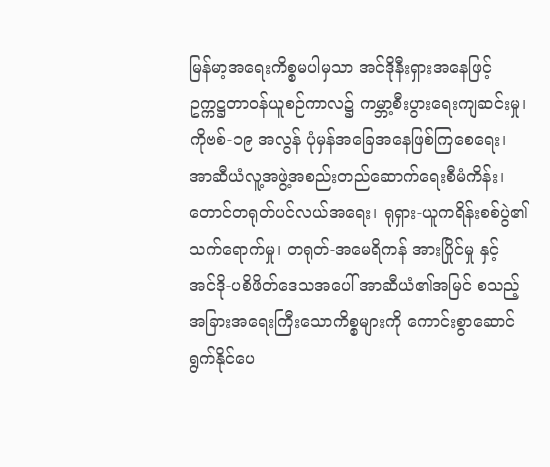မြန်မာ့အရေးကိစ္စမပါမှသာ အင်ဒိုနီးရှားအနေဖြင့် ဥက္ကဋ္ဌတာဝန်ယူစဉ်ကာလ၌ ကမ္ဘာ့စီးပွားရေးကျဆင်းမှု၊ ကိုဗစ်-၁၉ အလွန် ပုံမှန်အခြေအနေဖြစ်ကြစေရေး၊ အာဆီယံလူ့အဖွဲ့အစည်းတည်ဆောက်ရေးစီမံကိန်း၊ တောင်တရုတ်ပင်လယ်အရေး၊ ရုရှား-ယူကရိန်းစစ်ပွဲ၏သက်ရောက်မှု၊ တရုတ်-အမေရိကန် အားပြိုင်မှု နှင့် အင်ဒို-ပစိဖိတ်ဒေသအပေါ် အာဆီယံ၏အမြင် စသည့် အခြားအရေးကြီးသောကိစ္စများကို ကောင်းစွာဆောင်ရွက်နိုင်ပေ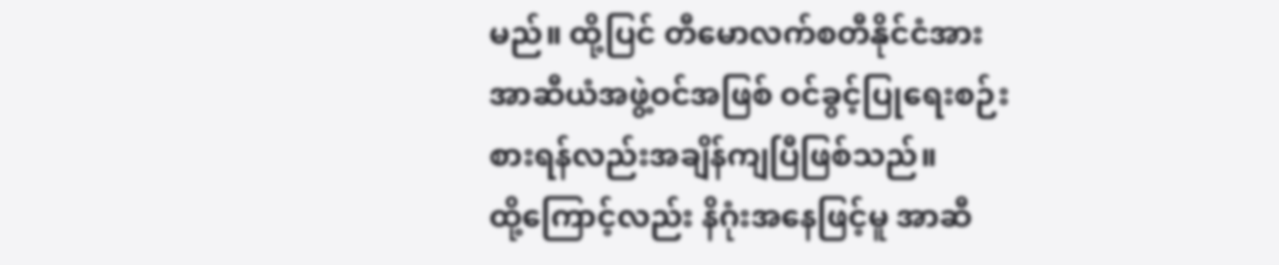မည်။ ထို့ပြင် တီမောလက်စတီနိုင်ငံအား အာဆီယံအဖွဲ့ဝင်အဖြစ် ဝင်ခွင့်ပြုရေးစဉ်းစားရန်လည်းအချိန်ကျပြီဖြစ်သည်။
ထို့ကြောင့်လည်း နိဂုံးအနေဖြင့်မူ အာဆီ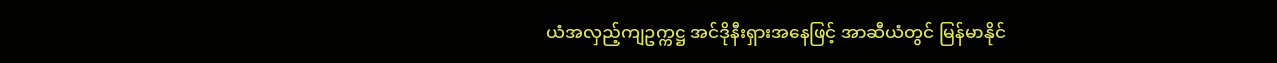ယံအလှည့်ကျဥက္ကဋ္ဌ အင်ဒိုနီးရှားအနေဖြင့် အာဆီယံတွင် မြန်မာနိုင်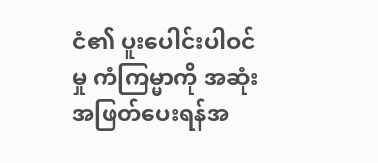ငံ၏ ပူးပေါင်းပါဝင်မှု ကံကြမ္မာကို အဆုံးအဖြတ်ပေးရန်အ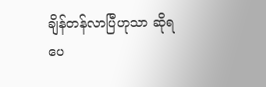ချိန်တန်လာပြီဟုသာ ဆိုရပေ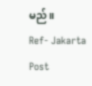မည်။
Ref- Jakarta Post